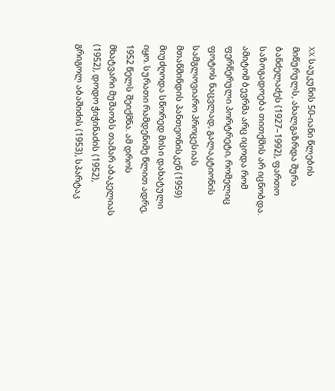XX საუკუნის 50-იანი წლების მიწურულს, ახალგაზრდა შურა ბანძელაძეს (1927–1992), ფართო საზოგადოება თითქმის არ იცნობდა. ამიტომ ბევრმა არც იცოდა რომ ფერწერული პორტრეტი, რომელიც ფოტოს ნაცვლად, გალაკტიონის სამგლოვიარო პროცესიას მთაწმინდის პანთეონისკენ (1959) მიუძღოდა სწორედ მისი დახატული იყო. სურათი რამდენიმე წლით ადრე, 1952 წელს შეიქმნა. ამ დროს მხატვარი მუშაობს თამარ აბაკელიას (1952), დოდო ჭიჭინაძის (1952), გრიგოლ აბაშიძის (1953), სპარტაკ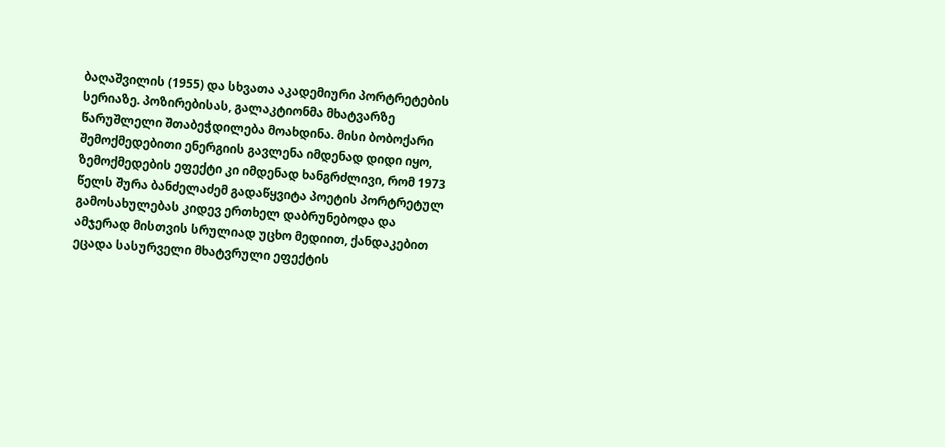ბაღაშვილის (1955) და სხვათა აკადემიური პორტრეტების სერიაზე. პოზირებისას, გალაკტიონმა მხატვარზე წარუშლელი შთაბეჭდილება მოახდინა. მისი ბობოქარი შემოქმედებითი ენერგიის გავლენა იმდენად დიდი იყო, ზემოქმედების ეფექტი კი იმდენად ხანგრძლივი, რომ 1973 წელს შურა ბანძელაძემ გადაწყვიტა პოეტის პორტრეტულ გამოსახულებას კიდევ ერთხელ დაბრუნებოდა და ამჯერად მისთვის სრულიად უცხო მედიით, ქანდაკებით ეცადა სასურველი მხატვრული ეფექტის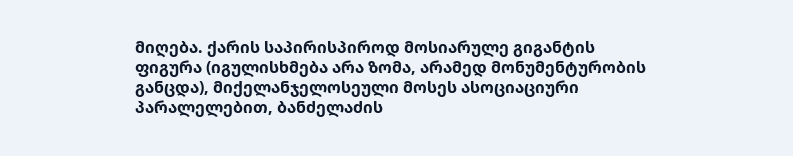მიღება. ქარის საპირისპიროდ მოსიარულე გიგანტის ფიგურა (იგულისხმება არა ზომა, არამედ მონუმენტურობის განცდა), მიქელანჯელოსეული მოსეს ასოციაციური პარალელებით, ბანძელაძის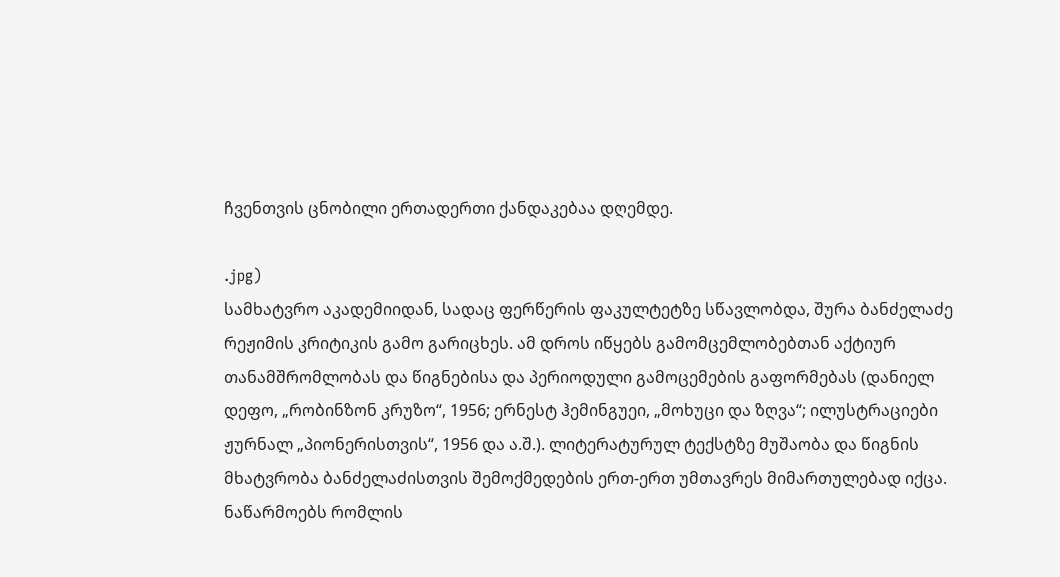ჩვენთვის ცნობილი ერთადერთი ქანდაკებაა დღემდე.

.jpg)
სამხატვრო აკადემიიდან, სადაც ფერწერის ფაკულტეტზე სწავლობდა, შურა ბანძელაძე რეჟიმის კრიტიკის გამო გარიცხეს. ამ დროს იწყებს გამომცემლობებთან აქტიურ თანამშრომლობას და წიგნებისა და პერიოდული გამოცემების გაფორმებას (დანიელ დეფო, „რობინზონ კრუზო“, 1956; ერნესტ ჰემინგუეი, „მოხუცი და ზღვა“; ილუსტრაციები ჟურნალ „პიონერისთვის“, 1956 და ა.შ.). ლიტერატურულ ტექსტზე მუშაობა და წიგნის მხატვრობა ბანძელაძისთვის შემოქმედების ერთ-ერთ უმთავრეს მიმართულებად იქცა. ნაწარმოებს რომლის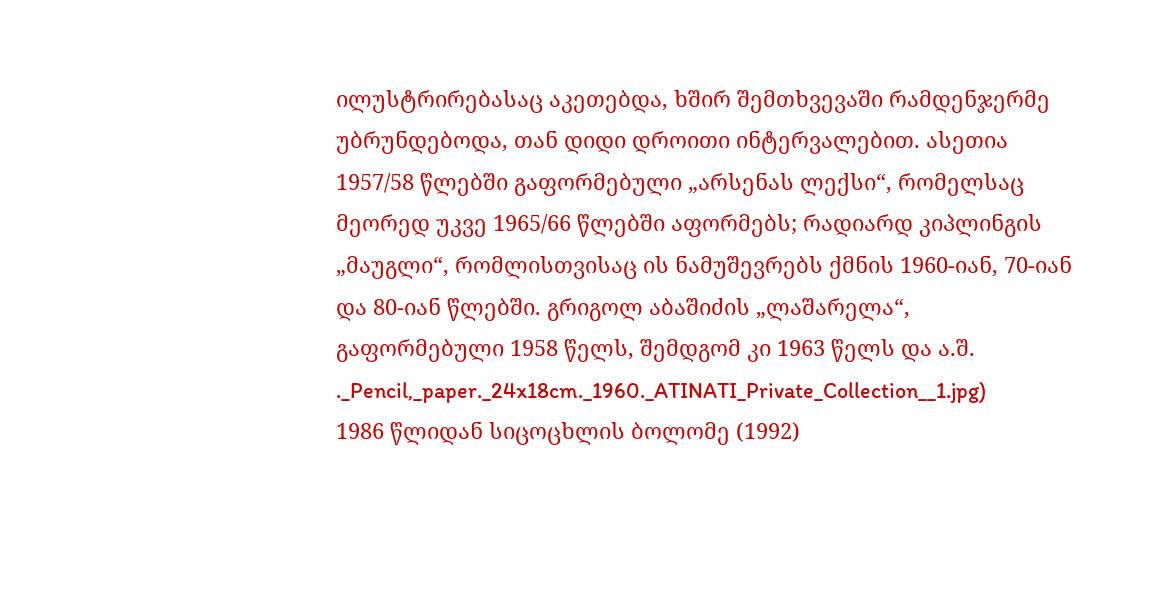ილუსტრირებასაც აკეთებდა, ხშირ შემთხვევაში რამდენჯერმე უბრუნდებოდა, თან დიდი დროითი ინტერვალებით. ასეთია 1957/58 წლებში გაფორმებული „არსენას ლექსი“, რომელსაც მეორედ უკვე 1965/66 წლებში აფორმებს; რადიარდ კიპლინგის „მაუგლი“, რომლისთვისაც ის ნამუშევრებს ქმნის 1960-იან, 70-იან და 80-იან წლებში. გრიგოლ აბაშიძის „ლაშარელა“, გაფორმებული 1958 წელს, შემდგომ კი 1963 წელს და ა.შ.
._Pencil,_paper._24x18cm._1960._ATINATI_Private_Collection__1.jpg)
1986 წლიდან სიცოცხლის ბოლომე (1992)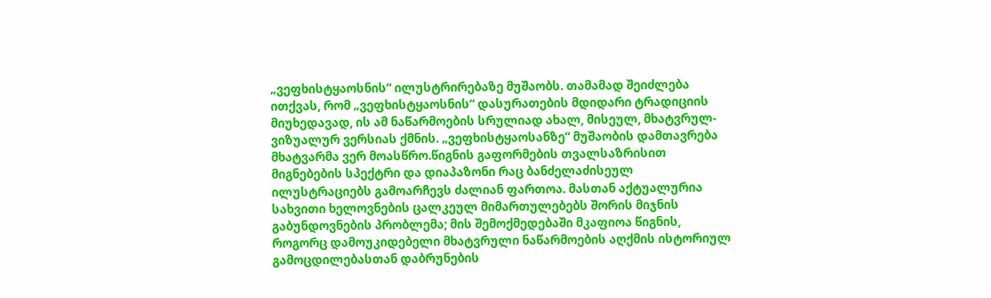„ვეფხისტყაოსნის“ ილუსტრირებაზე მუშაობს. თამამად შეიძლება ითქვას, რომ „ვეფხისტყაოსნის“ დასურათების მდიდარი ტრადიციის მიუხედავად, ის ამ ნაწარმოების სრულიად ახალ, მისეულ, მხატვრულ-ვიზუალურ ვერსიას ქმნის. „ვეფხისტყაოსანზე“ მუშაობის დამთავრება მხატვარმა ვერ მოასწრო.წიგნის გაფორმების თვალსაზრისით მიგნებების სპექტრი და დიაპაზონი რაც ბანძელაძისეულ ილუსტრაციებს გამოარჩევს ძალიან ფართოა. მასთან აქტუალურია სახვითი ხელოვნების ცალკეულ მიმართულებებს შორის მიჯნის გაბუნდოვნების პრობლემა; მის შემოქმედებაში მკაფიოა წიგნის, როგორც დამოუკიდებელი მხატვრული ნაწარმოების აღქმის ისტორიულ გამოცდილებასთან დაბრუნების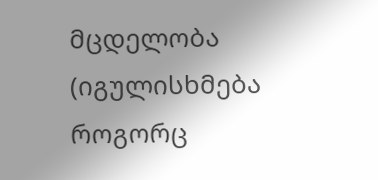მცდელობა (იგულისხმება როგორც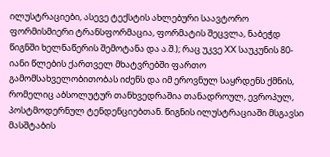ილუსტრაციები, ასევე ტექსტის ახლებური საავტორო ფორმისმიერი ტრანსფორმაცია, ფორმატის შეცვლა, ნაბეჭდ წიგნში ხელნაწერის შემოტანა და ა.შ.); რაც უკვე XX საუკუნის 80-იანი წლების ქართველ მხატვრებში ფართო გამომსახველობითობას იძენს და იმ ეროვნულ საყრდენს ქმნის, რომელიც აბსოლუტურ თანხვედრაშია თანადროულ, ევროპულ, პოსტმოდერნულ ტენდენციებთან. წიგნის ილუსტრაციაში მსგავსი მასშტაბის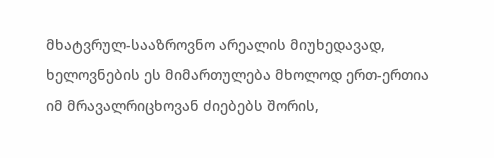მხატვრულ-სააზროვნო არეალის მიუხედავად, ხელოვნების ეს მიმართულება მხოლოდ ერთ-ერთია იმ მრავალრიცხოვან ძიებებს შორის,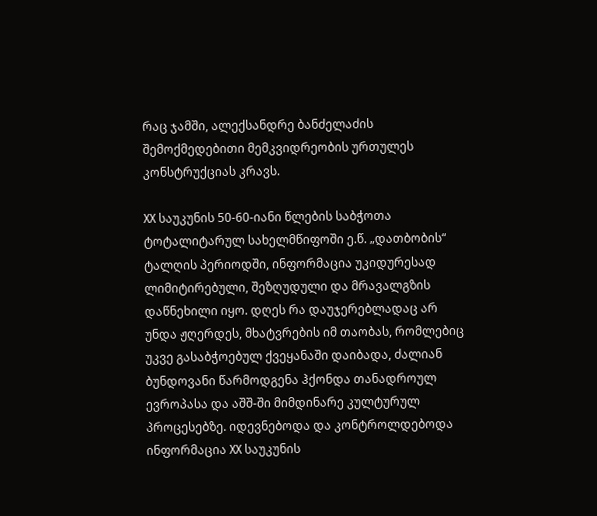რაც ჯამში, ალექსანდრე ბანძელაძის შემოქმედებითი მემკვიდრეობის ურთულეს კონსტრუქციას კრავს.

XX საუკუნის 50-60-იანი წლების საბჭოთა ტოტალიტარულ სახელმწიფოში ე.წ. „დათბობის“ ტალღის პერიოდში, ინფორმაცია უკიდურესად ლიმიტირებული, შეზღუდული და მრავალგზის დაწნეხილი იყო. დღეს რა დაუჯერებლადაც არ უნდა ჟღერდეს, მხატვრების იმ თაობას, რომლებიც უკვე გასაბჭოებულ ქვეყანაში დაიბადა, ძალიან ბუნდოვანი წარმოდგენა ჰქონდა თანადროულ ევროპასა და აშშ-ში მიმდინარე კულტურულ პროცესებზე. იდევნებოდა და კონტროლდებოდა ინფორმაცია XX საუკუნის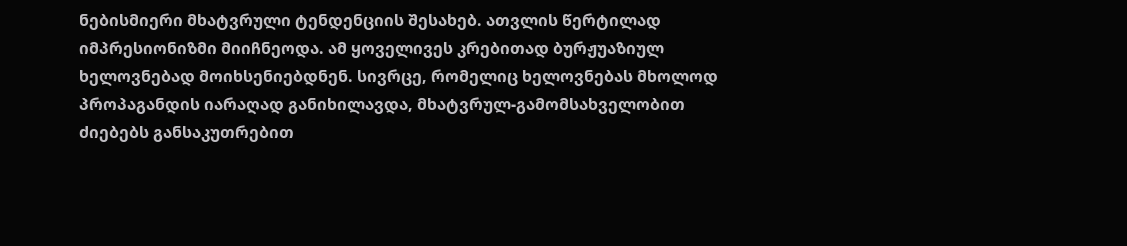ნებისმიერი მხატვრული ტენდენციის შესახებ. ათვლის წერტილად იმპრესიონიზმი მიიჩნეოდა. ამ ყოველივეს კრებითად ბურჟუაზიულ ხელოვნებად მოიხსენიებდნენ. სივრცე, რომელიც ხელოვნებას მხოლოდ პროპაგანდის იარაღად განიხილავდა, მხატვრულ-გამომსახველობით ძიებებს განსაკუთრებით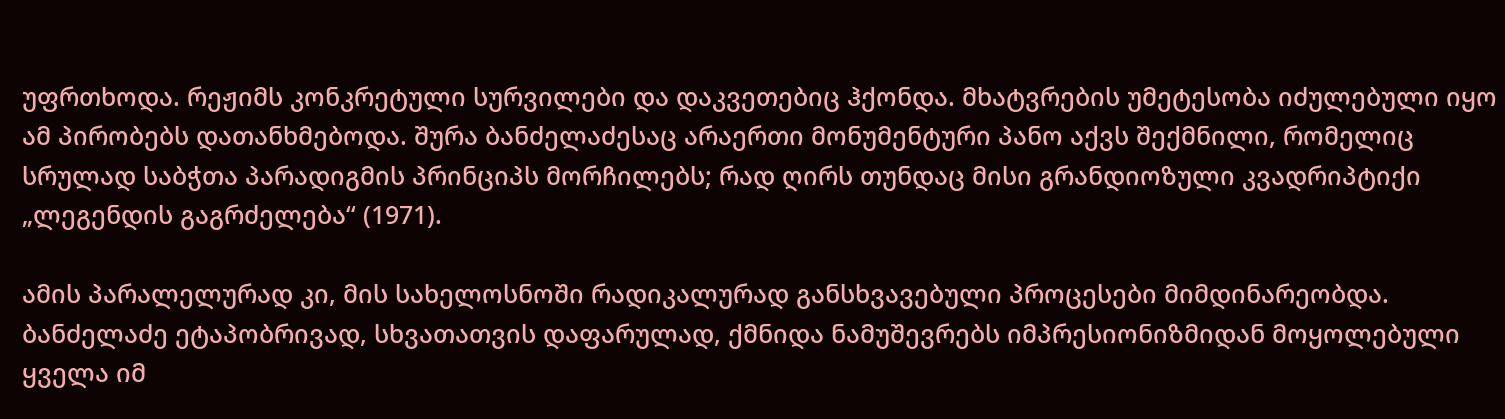უფრთხოდა. რეჟიმს კონკრეტული სურვილები და დაკვეთებიც ჰქონდა. მხატვრების უმეტესობა იძულებული იყო ამ პირობებს დათანხმებოდა. შურა ბანძელაძესაც არაერთი მონუმენტური პანო აქვს შექმნილი, რომელიც სრულად საბჭთა პარადიგმის პრინციპს მორჩილებს; რად ღირს თუნდაც მისი გრანდიოზული კვადრიპტიქი „ლეგენდის გაგრძელება“ (1971).

ამის პარალელურად კი, მის სახელოსნოში რადიკალურად განსხვავებული პროცესები მიმდინარეობდა. ბანძელაძე ეტაპობრივად, სხვათათვის დაფარულად, ქმნიდა ნამუშევრებს იმპრესიონიზმიდან მოყოლებული ყველა იმ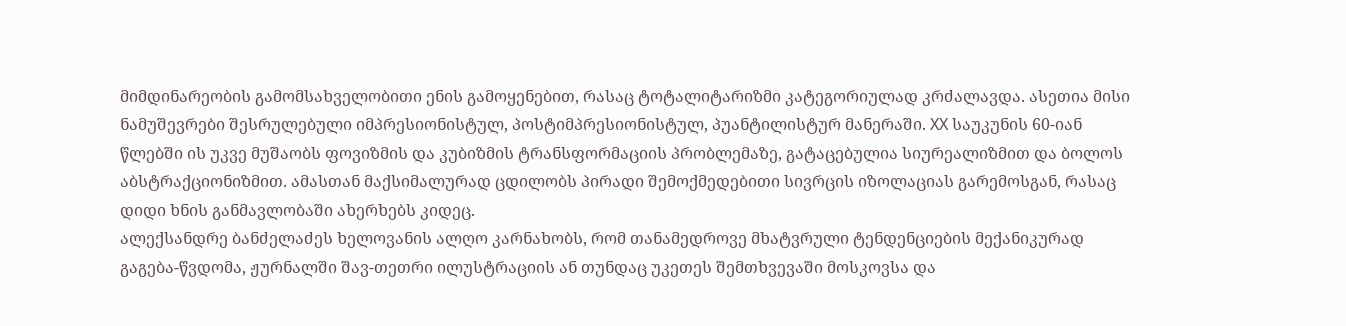მიმდინარეობის გამომსახველობითი ენის გამოყენებით, რასაც ტოტალიტარიზმი კატეგორიულად კრძალავდა. ასეთია მისი ნამუშევრები შესრულებული იმპრესიონისტულ, პოსტიმპრესიონისტულ, პუანტილისტურ მანერაში. XX საუკუნის 60-იან წლებში ის უკვე მუშაობს ფოვიზმის და კუბიზმის ტრანსფორმაციის პრობლემაზე, გატაცებულია სიურეალიზმით და ბოლოს აბსტრაქციონიზმით. ამასთან მაქსიმალურად ცდილობს პირადი შემოქმედებითი სივრცის იზოლაციას გარემოსგან, რასაც დიდი ხნის განმავლობაში ახერხებს კიდეც.
ალექსანდრე ბანძელაძეს ხელოვანის ალღო კარნახობს, რომ თანამედროვე მხატვრული ტენდენციების მექანიკურად გაგება-წვდომა, ჟურნალში შავ-თეთრი ილუსტრაციის ან თუნდაც უკეთეს შემთხვევაში მოსკოვსა და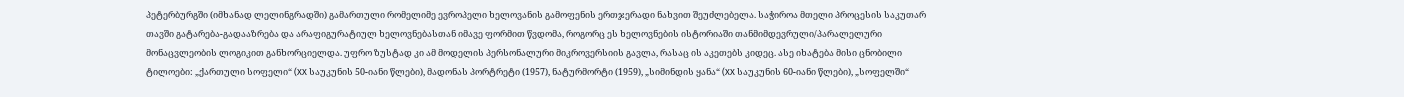პეტერბურგში (იმხანად ლელინგრადში) გამართული რომელიმე ევროპელი ხელოვანის გამოფენის ერთჯერადი ნახვით შეუძლებელა. საჭიროა მთელი პროცესის საკუთარ თავში გატარება-გადააზრება და არაფიგურატიულ ხელოვნებასთან იმავე ფორმით წვდომა, როგორც ეს ხელოვნების ისტორიაში თანმიმდევრული/პარალელური მონაცვლეობის ლოგიკით განხორციელდა. უფრო ზუსტად კი ამ მოდელის პერსონალური მიკროვერსიის გავლა, რასაც ის აკეთებს კიდეც. ასე იხატება მისი ცნობილი ტილოები: „ქართული სოფელი“ (XX საუკუნის 50-იანი წლები), მადონას პორტრეტი (1957), ნატურმორტი (1959), „სიმინდის ყანა“ (XX საუკუნის 60-იანი წლები), „სოფელში“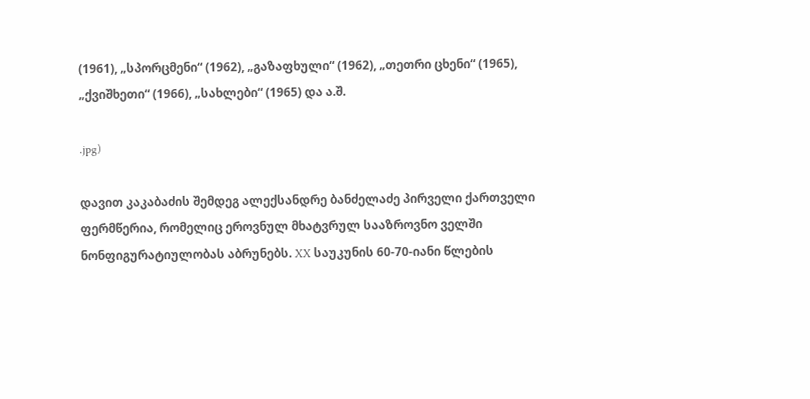(1961), „სპორცმენი“ (1962), „გაზაფხული“ (1962), „თეთრი ცხენი“ (1965), „ქვიშხეთი“ (1966), „სახლები“ (1965) და ა.შ.

.jpg)

დავით კაკაბაძის შემდეგ ალექსანდრე ბანძელაძე პირველი ქართველი ფერმწერია, რომელიც ეროვნულ მხატვრულ სააზროვნო ველში ნონფიგურატიულობას აბრუნებს. XX საუკუნის 60-70-იანი წლების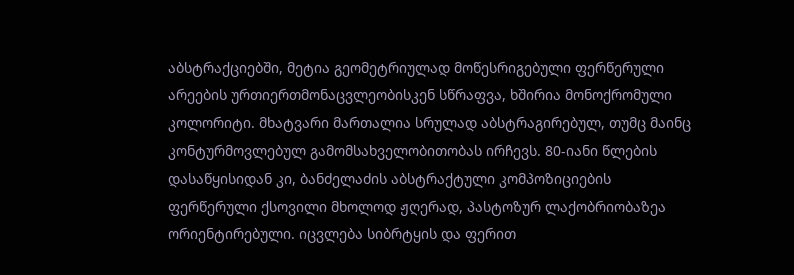აბსტრაქციებში, მეტია გეომეტრიულად მოწესრიგებული ფერწერული არეების ურთიერთმონაცვლეობისკენ სწრაფვა, ხშირია მონოქრომული კოლორიტი. მხატვარი მართალია სრულად აბსტრაგირებულ, თუმც მაინც კონტურმოვლებულ გამომსახველობითობას ირჩევს. 80-იანი წლების დასაწყისიდან კი, ბანძელაძის აბსტრაქტული კომპოზიციების ფერწერული ქსოვილი მხოლოდ ჟღერად, პასტოზურ ლაქობრიობაზეა ორიენტირებული. იცვლება სიბრტყის და ფერით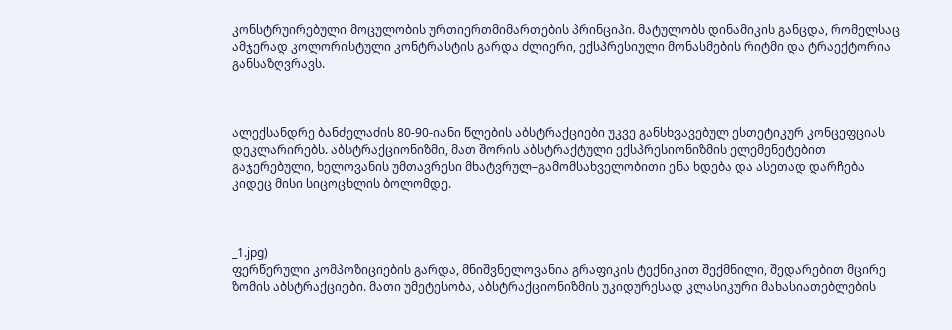კონსტრუირებული მოცულობის ურთიერთმიმართების პრინციპი. მატულობს დინამიკის განცდა, რომელსაც ამჯერად კოლორისტული კონტრასტის გარდა ძლიერი, ექსპრესიული მონასმების რიტმი და ტრაექტორია განსაზღვრავს.



ალექსანდრე ბანძელაძის 80-90-იანი წლების აბსტრაქციები უკვე განსხვავებულ ესთეტიკურ კონცეფციას დეკლარირებს. აბსტრაქციონიზმი, მათ შორის აბსტრაქტული ექსპრესიონიზმის ელემენეტებით გაჯერებული, ხელოვანის უმთავრესი მხატვრულ–გამომსახველობითი ენა ხდება და ასეთად დარჩება კიდეც მისი სიცოცხლის ბოლომდე.



_1.jpg)
ფერწერული კომპოზიციების გარდა, მნიშვნელოვანია გრაფიკის ტექნიკით შექმნილი, შედარებით მცირე ზომის აბსტრაქციები. მათი უმეტესობა, აბსტრაქციონიზმის უკიდურესად კლასიკური მახასიათებლების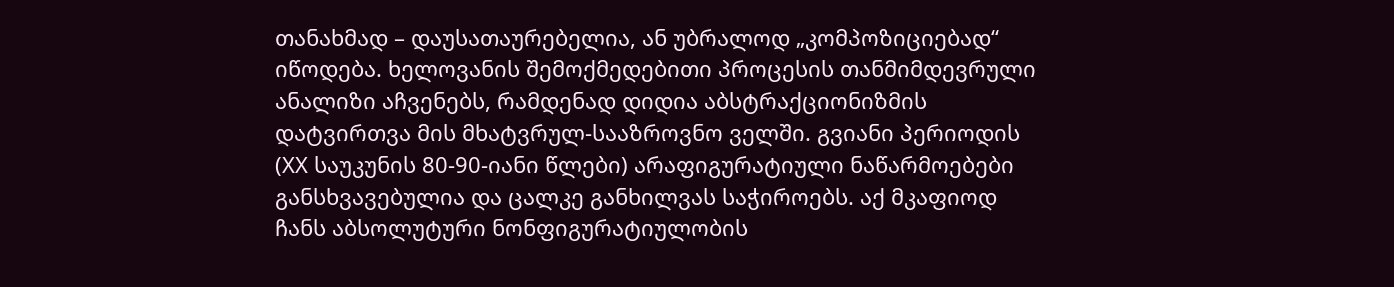თანახმად – დაუსათაურებელია, ან უბრალოდ „კომპოზიციებად“ იწოდება. ხელოვანის შემოქმედებითი პროცესის თანმიმდევრული ანალიზი აჩვენებს, რამდენად დიდია აბსტრაქციონიზმის დატვირთვა მის მხატვრულ-სააზროვნო ველში. გვიანი პერიოდის (XX საუკუნის 80-90-იანი წლები) არაფიგურატიული ნაწარმოებები განსხვავებულია და ცალკე განხილვას საჭიროებს. აქ მკაფიოდ ჩანს აბსოლუტური ნონფიგურატიულობის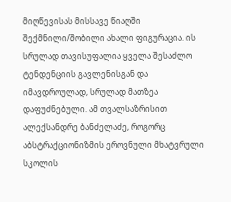მიღწევისას მისსავე წიაღში შექმნილი/შობილი ახალი ფიგურაცია. ის სრულად თავისუფალია ყველა შესაძლო ტენდენციის გავლენისგან და იმავდროულად, სრულად მათზეა დაფუძნებული. ამ თვალსაზრისით ალექსანდრე ბანძელაძე, როგორც აბსტრაქციონიზმის ეროვნული მხატვრული სკოლის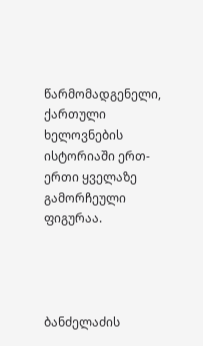წარმომადგენელი, ქართული ხელოვნების ისტორიაში ერთ-ერთი ყველაზე გამორჩეული ფიგურაა.




ბანძელაძის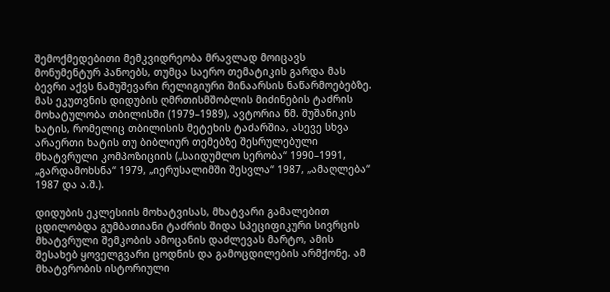შემოქმედებითი მემკვიდრეობა მრავლად მოიცავს მონუმენტურ პანოებს, თუმცა საერო თემატიკის გარდა მას ბევრი აქვს ნამუშევარი რელიგიური შინაარსის ნაწარმოებებზე. მას ეკუთვნის დიდუბის ღმრთისმშობლის მიძინების ტაძრის მოხატულობა თბილისში (1979–1989), ავტორია წმ. შუშანიკის ხატის, რომელიც თბილისის მეტეხის ტაძარშია, ასევე სხვა არაერთი ხატის თუ ბიბლიურ თემებზე შესრულებული მხატვრული კომპოზიციის („საიდუმლო სერობა“ 1990–1991, „გარდამოხსნა“ 1979, „იერუსალიმში შესვლა“ 1987, „ამაღლება“ 1987 და ა.შ.).

დიდუბის ეკლესიის მოხატვისას, მხატვარი გამალებით ცდილობდა გუმბათიანი ტაძრის შიდა სპეციფიკური სივრცის მხატვრული შემკობის ამოცანის დაძლევას მარტო, ამის შესახებ ყოველგვარი ცოდნის და გამოცდილების არმქონე. ამ მხატვრობის ისტორიული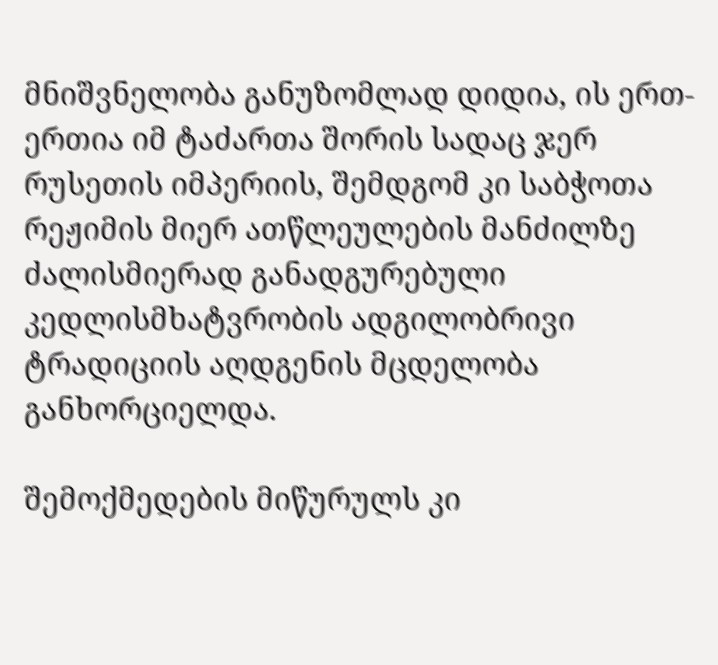მნიშვნელობა განუზომლად დიდია, ის ერთ-ერთია იმ ტაძართა შორის სადაც ჯერ რუსეთის იმპერიის, შემდგომ კი საბჭოთა რეჟიმის მიერ ათწლეულების მანძილზე ძალისმიერად განადგურებული კედლისმხატვრობის ადგილობრივი ტრადიციის აღდგენის მცდელობა განხორციელდა.

შემოქმედების მიწურულს კი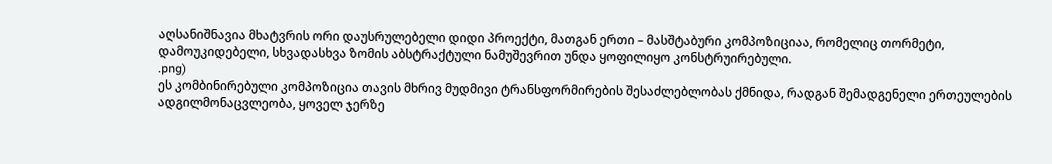აღსანიშნავია მხატვრის ორი დაუსრულებელი დიდი პროექტი, მათგან ერთი – მასშტაბური კომპოზიციაა, რომელიც თორმეტი, დამოუკიდებელი, სხვადასხვა ზომის აბსტრაქტული ნამუშევრით უნდა ყოფილიყო კონსტრუირებული.
.png)
ეს კომბინირებული კომპოზიცია თავის მხრივ მუდმივი ტრანსფორმირების შესაძლებლობას ქმნიდა, რადგან შემადგენელი ერთეულების ადგილმონაცვლეობა, ყოველ ჯერზე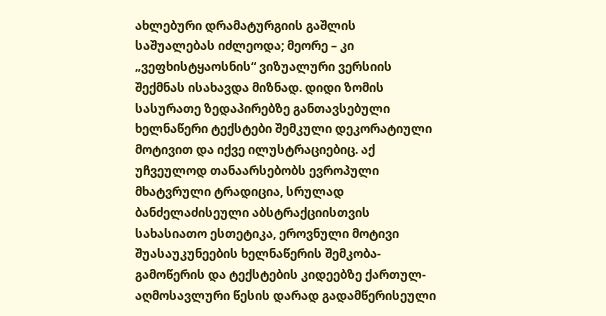ახლებური დრამატურგიის გაშლის საშუალებას იძლეოდა; მეორე – კი „ვეფხისტყაოსნის“ ვიზუალური ვერსიის შექმნას ისახავდა მიზნად. დიდი ზომის სასურათე ზედაპირებზე განთავსებული ხელნაწერი ტექსტები შემკული დეკორატიული მოტივით და იქვე ილუსტრაციებიც. აქ უჩვეულოდ თანაარსებობს ევროპული მხატვრული ტრადიცია, სრულად ბანძელაძისეული აბსტრაქციისთვის სახასიათო ესთეტიკა, ეროვნული მოტივი შუასაუკუნეების ხელნაწერის შემკობა-გამოწერის და ტექსტების კიდეებზე ქართულ-აღმოსავლური წესის დარად გადამწერისეული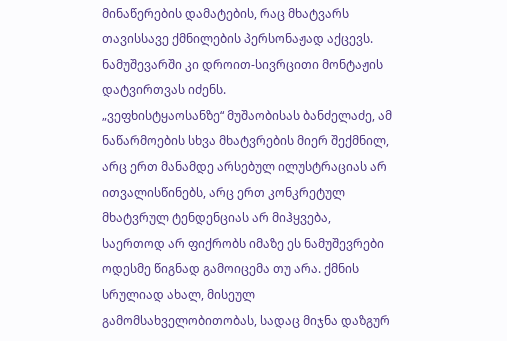მინაწერების დამატების, რაც მხატვარს თავისსავე ქმნილების პერსონაჟად აქცევს. ნამუშევარში კი დროით-სივრცითი მონტაჟის დატვირთვას იძენს.
„ვეფხისტყაოსანზე“ მუშაობისას ბანძელაძე, ამ ნაწარმოების სხვა მხატვრების მიერ შექმნილ, არც ერთ მანამდე არსებულ ილუსტრაციას არ ითვალისწინებს, არც ერთ კონკრეტულ მხატვრულ ტენდენციას არ მიჰყვება, საერთოდ არ ფიქრობს იმაზე ეს ნამუშევრები ოდესმე წიგნად გამოიცემა თუ არა. ქმნის სრულიად ახალ, მისეულ გამომსახველობითობას, სადაც მიჯნა დაზგურ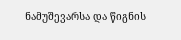ნამუშევარსა და წიგნის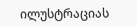ილუსტრაციას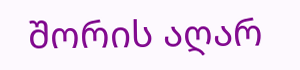შორის აღარ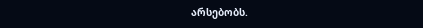არსებობს.